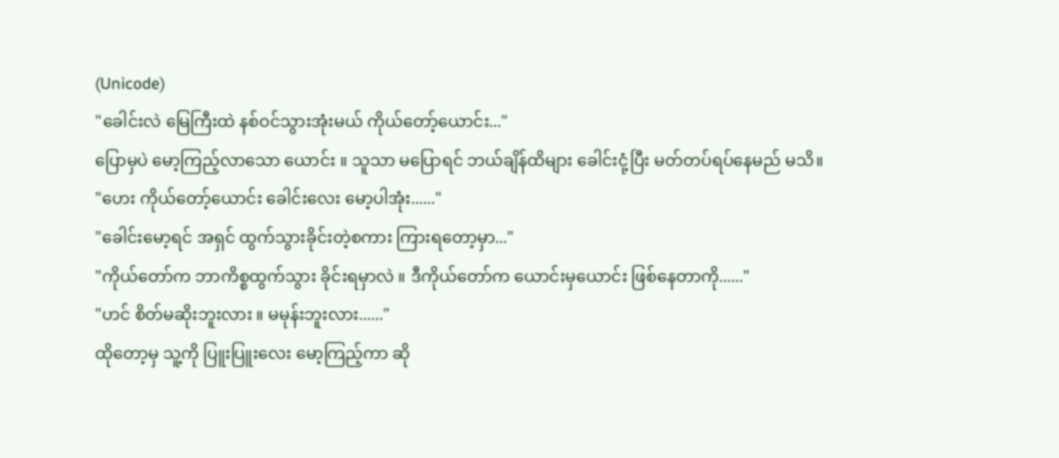(Unicode)
"ခေါင်းလဲ မြေကြီးထဲ နစ်ဝင်သွားအုံးမယ် ကိုယ်တော့်ယောင်း..."
ပြောမှပဲ မော့ကြည့်လာသော ယောင်း ။ သူသာ မပြောရင် ဘယ်ချိန်ထိများ ခေါင်းငုံ့ပြီး မတ်တပ်ရပ်နေမည် မသိ။
"ဟေး ကိုယ်တော့်ယောင်း ခေါင်းလေး မော့ပါအုံး......"
"ခေါင်းမော့ရင် အရှင် ထွက်သွားခိုင်းတဲ့စကား ကြားရတော့မှာ..."
"ကိုယ်တော်က ဘာကိစ္စထွက်သွား ခိုင်းရမှာလဲ ။ ဒီကိုယ်တော်က ယောင်းမှယောင်း ဖြစ်နေတာကို......"
"ဟင် စိတ်မဆိုးဘူးလား ။ မမုန်းဘူးလား......"
ထိုတော့မှ သူ့ကို ပြူးပြူးလေး မော့ကြည့်ကာ ဆို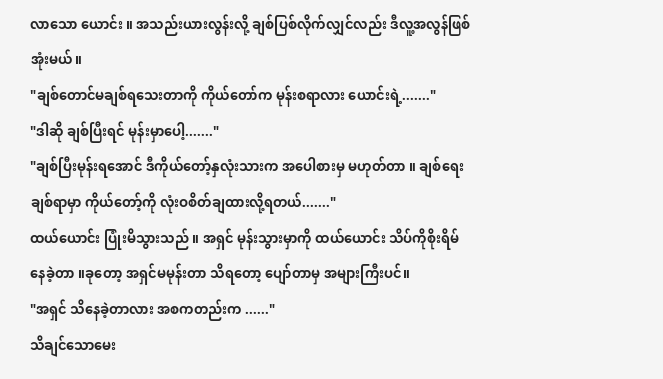လာသော ယောင်း ။ အသည်းယားလွန်းလို့ ချစ်ပြစ်လိုက်လျှင်လည်း ဒီလူ့အလွန်ဖြစ်အုံးမယ်။
"ချစ်တောင်မချစ်ရသေးတာကို ကိုယ်တော်က မုန်းစရာလား ယောင်းရဲ့......."
"ဒါဆို ချစ်ပြီးရင် မုန်းမှာပေါ့......."
"ချစ်ပြီးမုန်းရအောင် ဒီကိုယ်တော့်နှလုံးသားက အပေါစားမှ မဟုတ်တာ ။ ချစ်ရေးချစ်ရာမှာ ကိုယ်တော့်ကို လုံးဝစိတ်ချထားလို့ရတယ်......."
ထယ်ယောင်း ပြုံးမိသွားသည် ။ အရှင် မုန်းသွားမှာကို ထယ်ယောင်း သိပ်ကိုစိုးရိမ်နေခဲ့တာ ။ခုတော့ အရှင်မမုန်းတာ သိရတော့ ပျော်တာမှ အများကြီးပင်။
"အရှင် သိနေခဲ့တာလား အစကတည်းက ......"
သိချင်သောမေး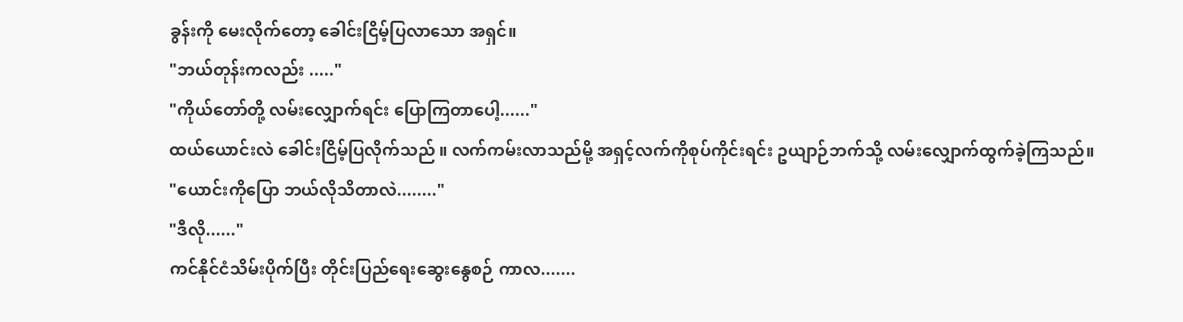ခွန်းကို မေးလိုက်တော့ ခေါင်းငြိမ့်ပြလာသော အရှင်။
"ဘယ်တုန်းကလည်း ....."
"ကိုယ်တော်တို့ လမ်းလျှောက်ရင်း ပြောကြတာပေါ့......"
ထယ်ယောင်းလဲ ခေါင်းငြိမ့်ပြလိုက်သည် ။ လက်ကမ်းလာသည်မို့ အရှင့်လက်ကိုစုပ်ကိုင်းရင်း ဥယျာဉ်ဘက်သို့ လမ်းလျှောက်ထွက်ခဲ့ကြသည်။
"ယောင်းကိုပြော ဘယ်လိုသိတာလဲ........"
"ဒီလို......"
ကင်နိုင်ငံသိမ်းပိုက်ပြီး တိုင်းပြည်ရေးဆွေးနွေစဉ် ကာလ.......